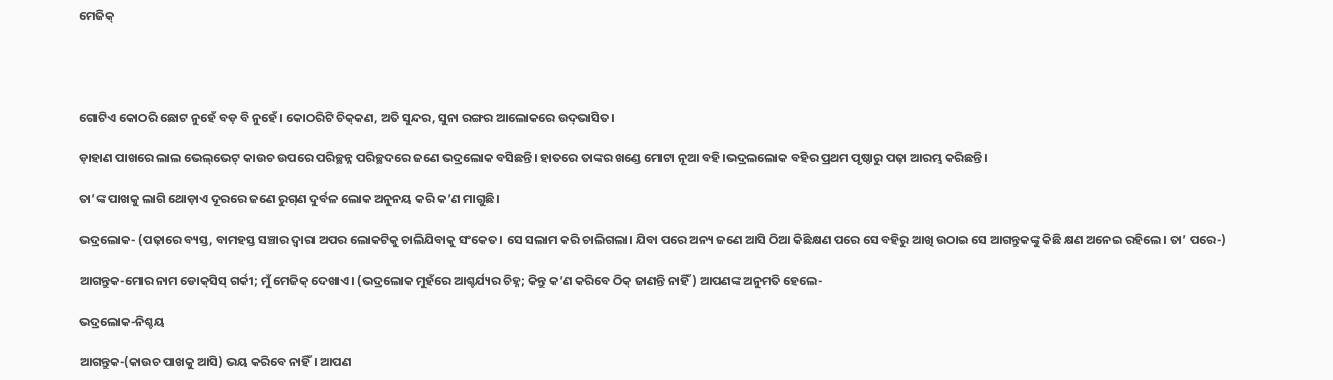ମେଜିକ୍




ଗୋଟିଏ କୋଠରି ଛୋଟ ନୁହେଁ ବଡ଼ ବି ନୁହେଁ। କୋଠରିଟି ଚିକ୍‌କଣ, ଅତି ସୁନ୍ଦର, ସୁନା ରଙ୍ଗର ଆଲୋକରେ ଉଦ୍‌ଭାସିତ।

ଡ଼ାହାଣ ପାଖରେ ଲାଲ ଭେଲ୍‌ଭେଟ୍‌ କାଉଚ ଉପରେ ପରିଚ୍ଛନ୍ନ ପରିଚ୍ଛଦରେ ଜଣେ ଭଦ୍ରଲୋକ ବସିଛନ୍ତି। ହାତରେ ତାଙ୍କର ଖଣ୍ଡେ ମୋଟା ନୂଆ ବହି।ଭଦ୍ରଲଲୋକ ବହିର ପ୍ରଥମ ପୃଷ୍ଠାରୁ ପଢ଼ା ଆରମ୍ଭ କରିଛନ୍ତି।

ତା’ଙ୍କ ପାଖକୁ ଲାଗି ଥୋଡ଼ାଏ ଦୂରରେ ଜଣେ ରୁଗ୍‌ଣ ଦୁର୍ବଳ ଲୋକ ଅନୁନୟ କରି କ’ଣ ମାଗୁଛି।

ଭଦ୍ରଲୋକ- (ପଢ଼ାରେ ବ୍ୟସ୍ତ, ବାମହସ୍ତ ସଞ୍ଚାର ଦ୍ବାରା ଅପର ଲୋକଟିକୁ ଚାଲିଯିବାକୁ ସଂକେତ। ସେ ସଲାମ କରି ଚାଲିଗଲା। ଯିବା ପରେ ଅନ୍ୟ ଜଣେ ଆସି ଠିଆ କିଛିକ୍ଷଣ ପରେ ସେ ବହିରୁ ଆଖି ଉଠାଇ ସେ ଆଗନ୍ତୁକଙ୍କୁ କିଛି କ୍ଷଣ ଅନେଇ ରହିଲେ। ତା’ ପରେ-)

ଆଗନ୍ତୁକ-ମୋର ନାମ ଡୋକ୍‌ସିସ୍‌ ଗର୍କୀ; ମୁଁ ମେଜିକ୍‌ ଦେଖାଏ। (ଭଦ୍ରଲୋକ ମୁହଁରେ ଆଶ୍ଚର୍ଯ୍ୟର ଚିହ୍ନ; କିନ୍ତୁ କ’ଣ କରିବେ ଠିକ୍‌ ଜାଣନ୍ତି ନାହିଁ) ଆପଣଙ୍କ ଅନୁମତି ହେଲେ-

ଭଦ୍ରଲୋକ-ନିଶ୍ଚୟ

ଆଗନ୍ତୁକ-(କାଉଚ ପାଖକୁ ଆସି) ଭୟ କରିବେ ନାହିଁ। ଆପଣ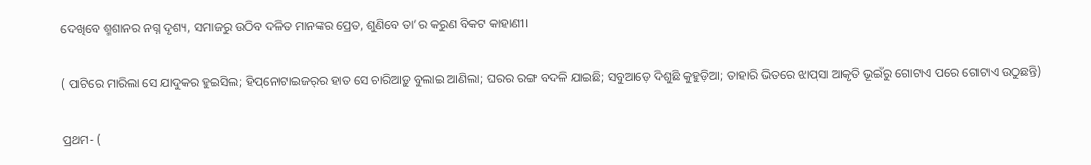ଦେଖିବେ ଶ୍ମଶାନର ନଗ୍ନ ଦୃଶ୍ୟ, ସମାଜରୁ ଉଠିବ ଦଳିତ ମାନଙ୍କର ପ୍ରେତ, ଶୁଣିବେ ତା’ର କରୁଣ ବିକଟ କାହାଣୀ।

( ପାଟିରେ ମାରିଲା ସେ ଯାଦୁକର ହୁଇସିଲ; ହିପ୍‌ନୋଟାଇଜର୍‌ର ହାତ ସେ ଚାରିଆଡ଼ୁ ବୁଲାଇ ଆଣିଲା; ଘରର ରଙ୍ଗ ବଦଳି ଯାଇଛି; ସବୁଆଡ଼େ ଦିଶୁଛି କୁହୁଡ଼ିଆ; ତାହାରି ଭିତରେ ଝାପ୍‌ସା ଆକୃତି ଭୂଇଁରୁ ଗୋଟାଏ ପରେ ଗୋଟାଏ ଉଠୁଛନ୍ତି)

ପ୍ରଥମ- (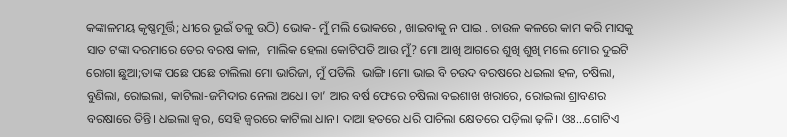କଙ୍କାଳମୟ କୃଷ୍ଣମୂର୍ତ୍ତି; ଧୀରେ ଭୂଇଁ ତଳୁ ଉଠି) ଭୋକ- ମୁଁ ମଲି ଭୋକରେ , ଖାଇବାକୁ ନ ପାଇ . ଚାଉଳ କଳରେ କାମ କରି ମାସକୁ ସାତ ଟଙ୍କା ଦରମାରେ ତେର ବରଷ କାଳ,  ମାଲିକ ହେଲା କୋଟିପତି ଆଉ ମୁଁ? ମୋ ଆଖି ଆଗରେ ଶୁଖି ଶୁଖି ମଲେ ମୋର ଦୁଇଟି ରୋଗା ଛୁଆ;ତାଙ୍କ ପଛେ ପଛେ ଚାଲିଲା ମୋ ଭାରିଜା, ମୁଁ ପଡିଲି  ଭାଙ୍ଗି।ମୋ ଭାଇ ବି ଚଉଦ ବରଷରେ ଧଇଲା ହଳ, ଚଷିଲା, ବୁଣିଲା, ରୋଇଲା, କାଟିଲା-ଜମିଦାର ନେଲା ଅଧେ। ତା’ ଆର ବର୍ଷ ଫେରେ ଚଷିଲା ବଇଶାଖ ଖରାରେ, ରୋଇଲା ଶ୍ରାବଣର ବରଷାରେ ତିନ୍ତି। ଧଇଲା ଜ୍ବର, ସେହି ଜ୍ବରରେ କାଟିଲା ଧାନ। ଦାଆ ହତରେ ଧରି ପାଚିଲା କ୍ଷେତରେ ପଡ଼ିଲା ଢ଼ଳି। ଓଃ...ଗୋଟିଏ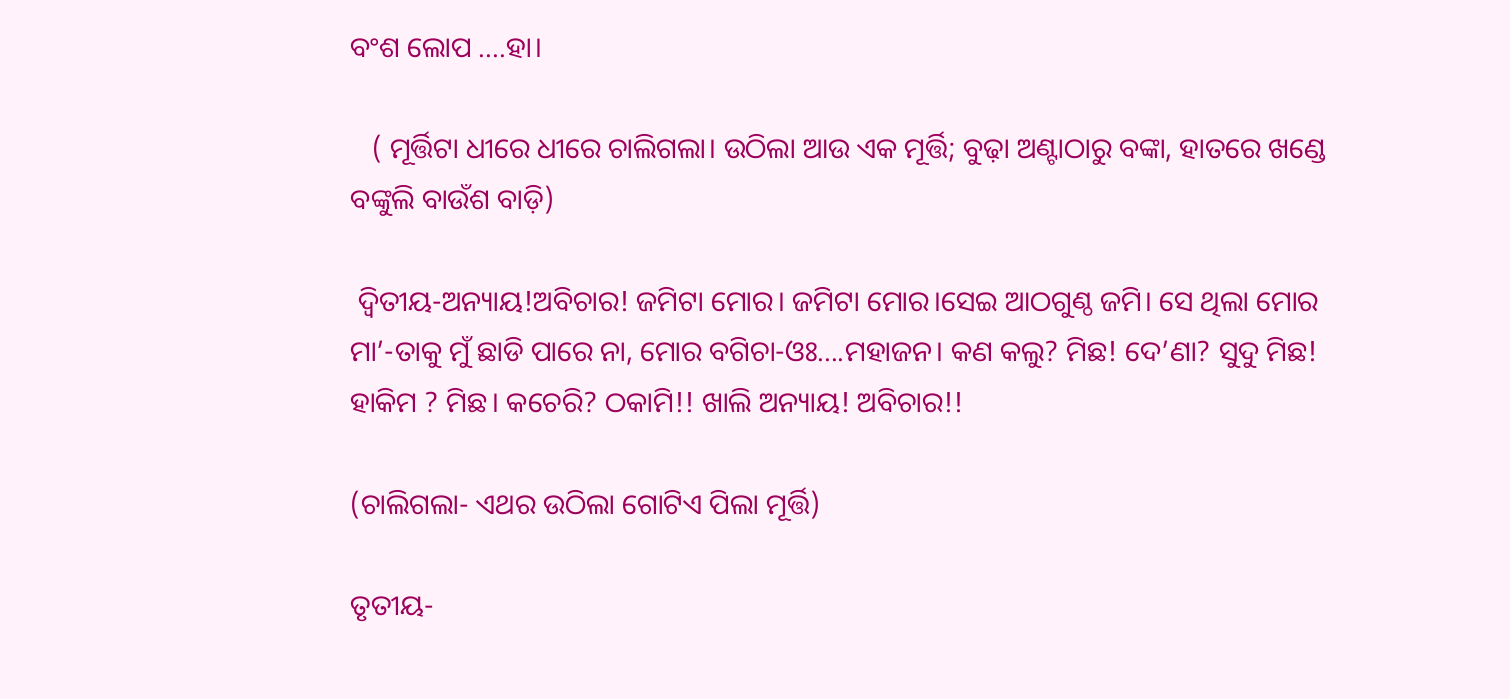ବଂଶ ଲୋପ ....ହା।

   ( ମୂର୍ତ୍ତିଟା ଧୀରେ ଧୀରେ ଚାଲିଗଲା। ଉଠିଲା ଆଉ ଏକ ମୂର୍ତ୍ତି; ବୁଢ଼ା ଅଣ୍ଟାଠାରୁ ବଙ୍କା, ହାତରେ ଖଣ୍ଡେ ବଙ୍କୁଲି ବାଉଁଶ ବାଡ଼ି)

 ଦ୍ବିତୀୟ-ଅନ୍ୟାୟ!ଅବିଚାର! ଜମିଟା ମୋର। ଜମିଟା ମୋର।ସେଇ ଆଠଗୁଣ୍ଠ ଜମି। ସେ ଥିଲା ମୋର ମା’-ତାକୁ ମୁଁ ଛାଡି ପାରେ ନା, ମୋର ବଗିଚା-ଓଃ....ମହାଜନ। କଣ କଲୁ? ମିଛ! ଦେ’ଣା? ସୁଦୁ ମିଛ! ହାକିମ ? ମିଛ। କଚେରି? ଠକାମି!! ଖାଲି ଅନ୍ୟାୟ! ଅବିଚାର!!

(ଚାଲିଗଲା- ଏଥର ଉଠିଲା ଗୋଟିଏ ପିଲା ମୂର୍ତ୍ତି)

ତୃତୀୟ-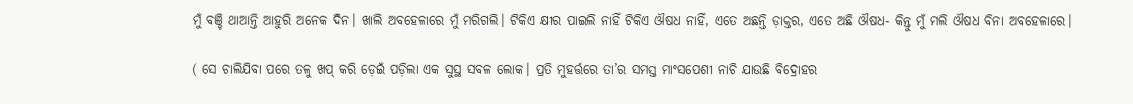ମୁଁ ବଞ୍ଚି ଥାଆନ୍ତି ଆହୁରି ଅନେକ ଦିନ। ଖାଲି ଅବହେଳାରେ ମୁଁ ମରିଗଲି। ଟିକିଏ କ୍ଷୀର ପାଇଲି ନାହିଁ ଟିକିଏ ଔଷଧ ନାହିଁ, ଏତେ ଅଛନ୍ତି ଡ଼ାକ୍ତର, ଏତେ ଅଛି ଔଷଧ- କିନ୍ତୁ ମୁଁ ମଲି ଔଷଧ ବିନା ଅବହେଳାରେ।

( ସେ ଚାଲିଯିବା ପରେ ତଳୁ ଖପ୍‌ କରି ଡ଼େଇଁ ପଡ଼ିଲା ଏକ ସୁସ୍ଥ ସବଳ ଲୋକ। ପ୍ରତି ମୁହର୍ତ୍ତରେ ତା’ର ସମସ୍ତ ମାଂସପେଶୀ ନାଚି ଯାଉଛି ବିଦ୍ରୋହର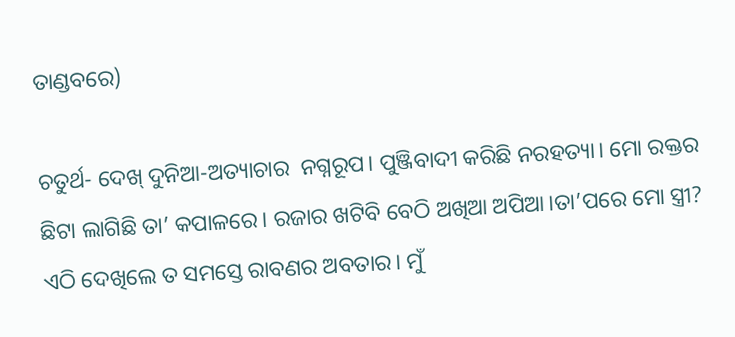ତାଣ୍ଡବରେ)

ଚତୁର୍ଥ- ଦେଖ୍‌ ଦୁନିଆ-ଅତ୍ୟାଚାର  ନଗ୍ନରୂପ। ପୁଞ୍ଜିବାଦୀ କରିଛି ନରହତ୍ୟା। ମୋ ରକ୍ତର ଛିଟା ଲାଗିଛି ତା’ କପାଳରେ। ରଜାର ଖଟିବି ବେଠି ଅଖିଆ ଅପିଆ।ତା’ପରେ ମୋ ସ୍ତ୍ରୀ? ଏଠି ଦେଖିଲେ ତ ସମସ୍ତେ ରାବଣର ଅବତାର। ମୁଁ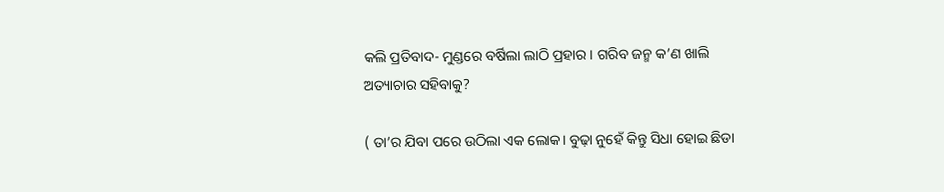କଲି ପ୍ରତିବାଦ- ମୁଣ୍ଡରେ ବର୍ଷିଲା ଲାଠି ପ୍ରହାର। ଗରିବ ଜନ୍ମ କ’ଣ ଖାଲି ଅତ୍ୟାଚାର ସହିବାକୁ?

( ତା’ର ଯିବା ପରେ ଉଠିଲା ଏକ ଲୋକ। ବୁଢ଼ା ନୁହେଁ କିନ୍ତୁ ସିଧା ହୋଇ ଛିଡା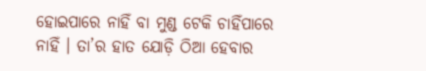ହୋଇପାରେ ନାହିଁ ବା ମୁଣ୍ଡ ଟେକି ଚାହିଁପାରେ ନାହିଁ । ତା’ର ହାତ ଯୋଡ଼ି ଠିଆ ହେବାର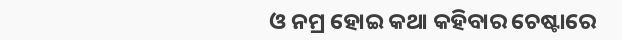ଓ ନମ୍ର ହୋଇ କଥା କହିବାର ଚେଷ୍ଟାରେ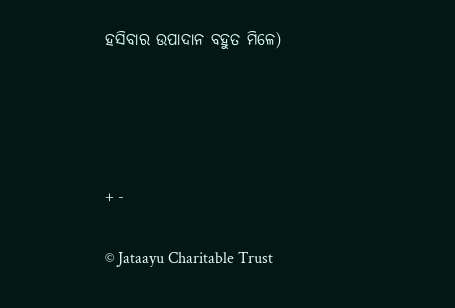ହସିବାର ଉପାଦାନ ବହୁତ ମିଳେ)




+ -

© Jataayu Charitable Trust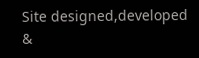Site designed,developed &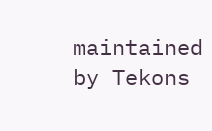maintained by Tekons